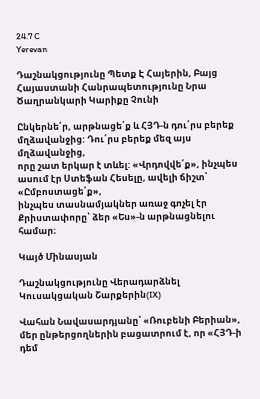24.7 C
Yerevan

Դաշնակցությունը Պետք Է Հայերին, Բայց Հայաստանի Հանրապետությունը Նրա Ծաղրանկարի Կարիքը Չունի

Ընկերնե՛ր, արթնացե՛ք և ՀՅԴ‑ն դու՛րս բերեք մղձավանջից: Դու՛րս բերեք մեզ այս մղձավանջից,
որը շատ երկար է տևել: «Վրդովվե՛ք», ինչպես ասում էր Ստեֆան Հեսելը, ավելի ճիշտ՝ «Ըմբոստացե՛ք»,
ինչպես տասնամյակներ առաջ գոչել էր Քրիստափորը՝ ձեր «Ես»-ն արթնացնելու համար։

Կայծ Մինասյան

Դաշնակցությունը Վերադարձնել Կուսակցական Շարքերին(IX)

Վահան Նավասարդյանը՝ «Ռուբենի Բերիան», մեր ընթերցողներին բացատրում է, որ «ՀՅԴ‑ի դեմ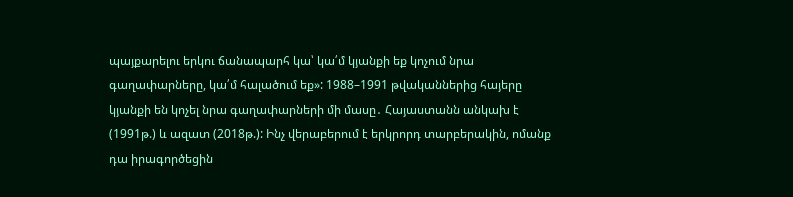պայքարելու երկու ճանապարհ կա՝ կա՛մ կյանքի եք կոչում նրա գաղափարները, կա՛մ հալածում եք»: 1988–1991 թվականներից հայերը կյանքի են կոչել նրա գաղափարների մի մասը․ Հայաստանն անկախ է (1991թ.) և ազատ (2018թ.): Ինչ վերաբերում է երկրորդ տարբերակին, ոմանք դա իրագործեցին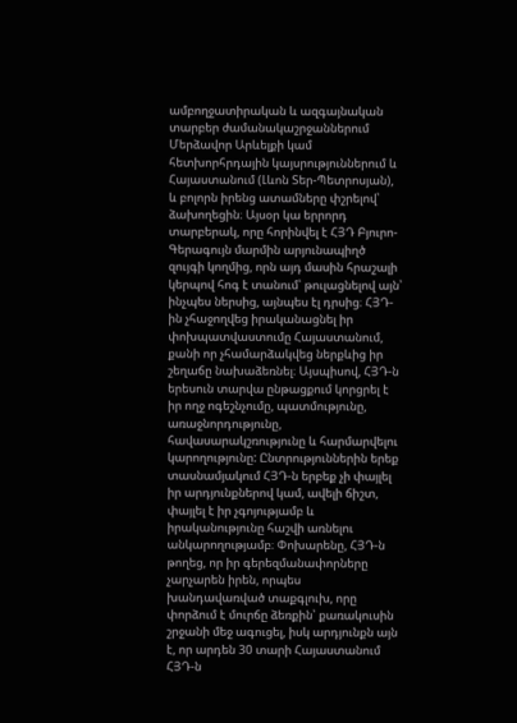ամբողջատիրական և ազգայնական տարբեր ժամանակաշրջաններում Մերձավոր Արևելքի կամ հետխորհրդային կայսրություններում և Հայաստանում (Լևոն Տեր-Պետրոսյան), և բոլորն իրենց ատամները փշրելով՝ ձախողեցին։ Այսօր կա երրորդ տարբերակ, որը հորինվել է ՀՅԴ Բյուրո-Գերագույն մարմին արյունապիղծ զույգի կողմից, որն այդ մասին հրաշալի կերպով հոգ է տանում՝ թուլացնելով այն՝ ինչպես ներսից, այնպես էլ դրսից։ ՀՅԴ-ին չհաջողվեց իրականացնել իր փոխպատվաստումը Հայաստանում, քանի որ չհամարձակվեց ներքևից իր շեղաճը նախաձեռնել։ Այսպիսով, ՀՅԴ‑ն երեսուն տարվա ընթացքում կորցրել է իր ողջ ոգեշնչումը, պատմությունը, առաջնորդությունը, հավասարակշռությունը և հարմարվելու կարողությունը: Ընտրություններին երեք տասնամյակում ՀՅԴ‑ն երբեք չի փայլել իր արդյունքներով կամ, ավելի ճիշտ, փայլել է իր չգոյությամբ և իրականությունը հաշվի առնելու անկարողությամբ։ Փոխարենը, ՀՅԴ‑ն թողեց, որ իր գերեզմանափորները չարչարեն իրեն, որպես խանդավառված տաքգլուխ, որը փորձում է մուրճը ձեռքին՝ քառակուսին շրջանի մեջ ագուցել, իսկ արդյունքն այն է, որ արդեն 30 տարի Հայաստանում ՀՅԴ‑ն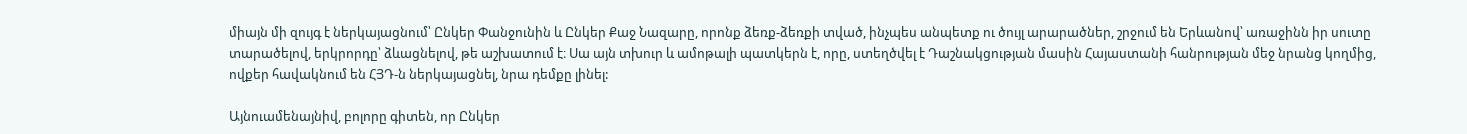միայն մի զույգ է ներկայացնում՝ Ընկեր Փանջունին և Ընկեր Քաջ Նազարը, որոնք ձեռք-ձեռքի տված, ինչպես անպետք ու ծույլ արարածներ, շրջում են Երևանով՝ առաջինն իր սուտը տարածելով, երկրորդը՝ ձևացնելով, թե աշխատում է։ Սա այն տխուր և ամոթալի պատկերն է, որը, ստեղծվել է Դաշնակցության մասին Հայաստանի հանրության մեջ նրանց կողմից, ովքեր հավակնում են ՀՅԴ‑ն ներկայացնել, նրա դեմքը լինել:

Այնուամենայնիվ, բոլորը գիտեն, որ Ընկեր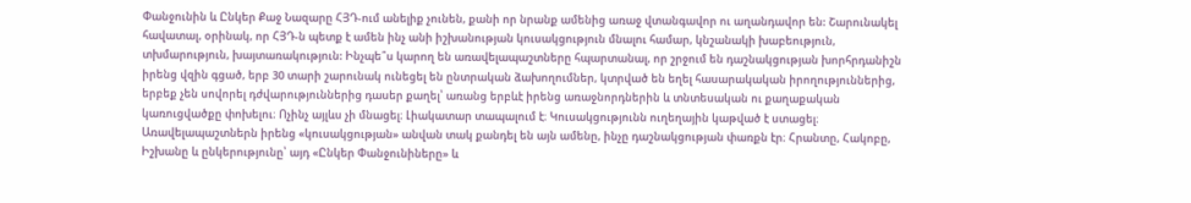Փանջունին և Ընկեր Քաջ Նազարը ՀՅԴ-ում անելիք չունեն, քանի որ նրանք ամենից առաջ վտանգավոր ու աղանդավոր են: Շարունակել հավատալ, օրինակ, որ ՀՅԴ‑ն պետք է ամեն ինչ անի իշխանության կուսակցություն մնալու համար, կնշանակի խաբեություն, տխմարություն, խայտառակություն: Ինչպե՞ս կարող են առավելապաշտները հպարտանալ, որ շրջում են դաշնակցության խորհրդանիշն իրենց վզին գցած, երբ 30 տարի շարունակ ունեցել են ընտրական ձախողումներ, կտրված են եղել հասարակական իրողություններից, երբեք չեն սովորել դժվարություններից դասեր քաղել՝ առանց երբևէ իրենց առաջնորդներին և տնտեսական ու քաղաքական կառուցվածքը փոխելու։ Ոչինչ այլևս չի մնացել։ Լիակատար տապալում է։ Կուսակցությունն ուղեղային կաթված է ստացել։ Առավելապաշտներն իրենց «կուսակցության» անվան տակ քանդել են այն ամենը, ինչը դաշնակցության փառքն էր։ Հրանտը, Հակոբը, Իշխանը և ընկերությունը՝ այդ «Ընկեր Փանջունիները» և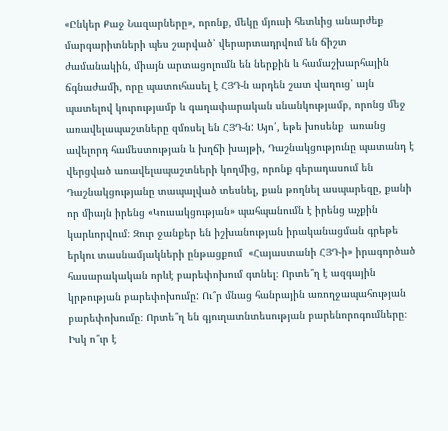«Ընկեր Քաջ Նազարները», որոնք, մեկը մյուսի հետևից անարժեք մարգարիտների պես շարված՝ վերարտադրվում են ճիշտ ժամանակին, միայն արտացոլումն են ներքին և համաշխարհային ճգնաժամի, որը պատուհասել է ՀՅԴ‑ն արդեն շատ վաղուց՝ այն պատելով կուրությամբ և գաղափարական սնանկությամբ, որոնց մեջ առավելապաշտները զմռսել են ՀՅԴ‑ն: Այո՛, եթե խոսենք  առանց ավելորդ համեստության և խղճի խայթի, Դաշնակցությունը պատանդ է վերցված առավելապաշտների կողմից, որոնք գերադասում են Դաշնակցությանը տապալված տեսնել, քան թողնել ասպարեզը, քանի որ միայն իրենց «Կուսակցության» պահպանումն է իրենց աչքին կարևորվում։ Զուր ջանքեր են իշխանության իրականացման գրեթե երկու տասնամյակների ընթացքում  «Հայաստանի ՀՅԴ‑ի» իրագործած հասարակական որևէ բարեփոխում գտնել։ Որտե՞ղ է ազգային կրթության բարեփոխումը: Ու՞ր մնաց հանրային առողջապահության բարեփոխումը։ Որտե՞ղ են գյուղատնտեսության բարենորոգումները։ Իսկ ո՞ւր է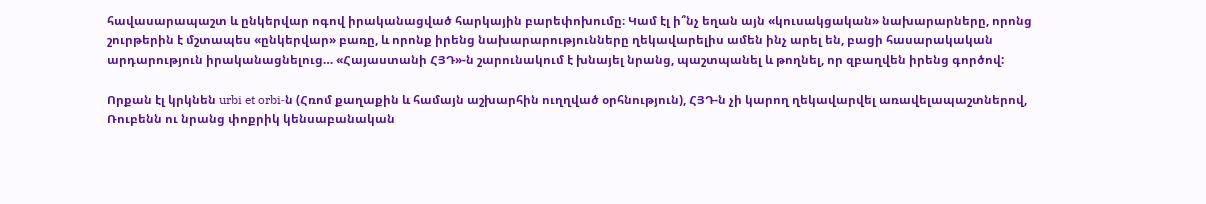հավասարապաշտ և ընկերվար ոգով իրականացված հարկային բարեփոխումը։ Կամ էլ ի՞նչ եղան այն «կուսակցական» նախարարները, որոնց շուրթերին է մշտապես «ընկերվար» բառը, և որոնք իրենց նախարարությունները ղեկավարելիս ամեն ինչ արել են, բացի հասարակական արդարություն իրականացնելուց… «Հայաստանի ՀՅԴ»-ն շարունակում է խնայել նրանց, պաշտպանել և թողնել, որ զբաղվեն իրենց գործով:

Որքան էլ կրկնեն urbi et orbi‑ն (Հռոմ քաղաքին և համայն աշխարհին ուղղված օրհնություն), ՀՅԴ‑ն չի կարող ղեկավարվել առավելապաշտներով, Ռուբենն ու նրանց փոքրիկ կենսաբանական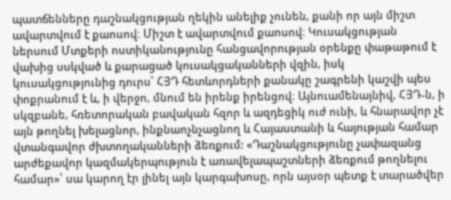պատճենները դաշնակցության ղեկին անելիք չունեն, քանի որ այն միշտ ավարտվում է քաոսով։ Միշտ է ավարտվում քաոսով։ Կուսակցության ներսում Մտքերի ոստիկանությունը հանցավորության օրենքը փաթաթում է վախից սսկված և քարացած կուսակցականների վզին, իսկ կուսակցությունից դուրս՝ ՀՅԴ հետևորդների քանակը շագրենի կաշվի պես փոքրանում է և, ի վերջո, մնում են իրենք իրենցով։ Այնուամենայնիվ, ՀՅԴ‑ն, ի սկզբանե, հռետորական բավական հզոր և ազդեցիկ ուժ ունի, և հնարավոր չէ այն թողնել խելացնոր, ինքնաոչնչացնող և Հայաստանի և հայության համար վտանգավոր ժխտողականների ձեռքում: «Դաշնակցությունը չափազանց արժեքավոր կազմակերպություն է առավելապաշտների ձեռքում թողնելու համար»՝ սա կարող էր լինել այն կարգախոսը, որն այսօր պետք է տարածվեր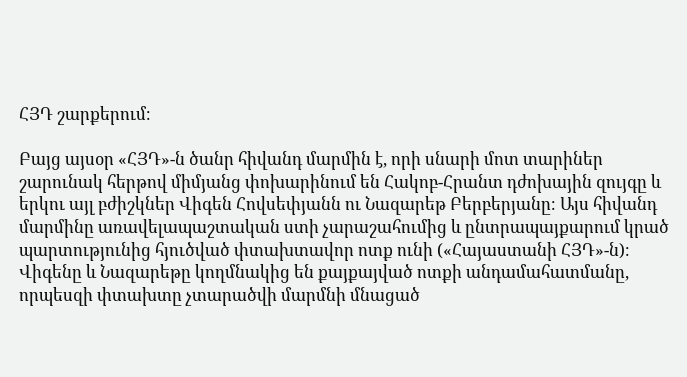ՀՅԴ շարքերում։

Բայց այսօր «ՀՅԴ»-ն ծանր հիվանդ մարմին է, որի սնարի մոտ տարիներ շարունակ հերթով միմյանց փոխարինում են Հակոբ-Հրանտ դժոխային զույգը և երկու այլ բժիշկներ Վիգեն Հովսեփյանն ու Նազարեթ Բերբերյանը։ Այս հիվանդ մարմինը առավելապաշտական ստի չարաշահումից և ընտրապայքարում կրած պարտությունից հյուծված փտախտավոր ոտք ունի («Հայաստանի ՀՅԴ»-ն)։ Վիգենը և Նազարեթը կողմնակից են քայքայված ոտքի անդամահատմանը, որպեսզի փտախտը չտարածվի մարմնի մնացած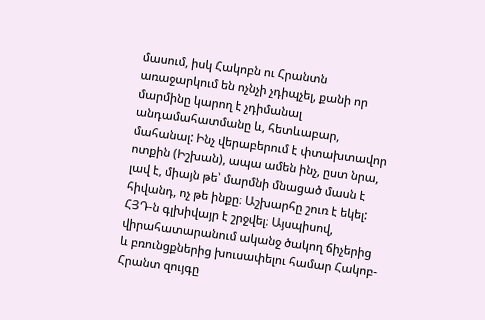մասում, իսկ Հակոբն ու Հրանտն առաջարկում են ոչնչի չդիպչել, քանի որ մարմինը կարող է չդիմանալ անդամահատմանը և, հետևաբար, մահանալ: Ինչ վերաբերում է փտախտավոր ոտքին (Իշխան), ապա ամեն ինչ, ըստ նրա, լավ է, միայն թե՝ մարմնի մնացած մասն է հիվանդ, ոչ թե ինքը։ Աշխարհը շուռ է եկել: ՀՅԴ‑ն գլխիվայր է շրջվել։ Այսպիսով, վիրահատարանում ականջ ծակող ճիչերից և բռունցքներից խուսափելու համար Հակոբ-Հրանտ զույգը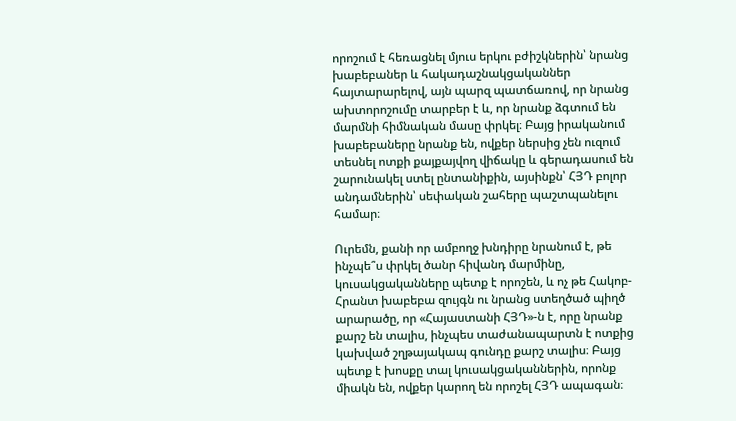որոշում է հեռացնել մյուս երկու բժիշկներին՝ նրանց խաբեբաներ և հակադաշնակցականներ հայտարարելով, այն պարզ պատճառով, որ նրանց ախտորոշումը տարբեր է և, որ նրանք ձգտում են մարմնի հիմնական մասը փրկել։ Բայց իրականում խաբեբաները նրանք են, ովքեր ներսից չեն ուզում տեսնել ոտքի քայքայվող վիճակը և գերադասում են շարունակել ստել ընտանիքին, այսինքն՝ ՀՅԴ բոլոր անդամներին՝ սեփական շահերը պաշտպանելու համար։

Ուրեմն, քանի որ ամբողջ խնդիրը նրանում է, թե ինչպե՞ս փրկել ծանր հիվանդ մարմինը, կուսակցականները պետք է որոշեն, և ոչ թե Հակոբ-Հրանտ խաբեբա զույգն ու նրանց ստեղծած պիղծ արարածը, որ «Հայաստանի ՀՅԴ»-ն է, որը նրանք քարշ են տալիս, ինչպես տաժանապարտն է ոտքից կախված շղթայակապ գունդը քարշ տալիս։ Բայց պետք է խոսքը տալ կուսակցականներին, որոնք միակն են, ովքեր կարող են որոշել ՀՅԴ ապագան։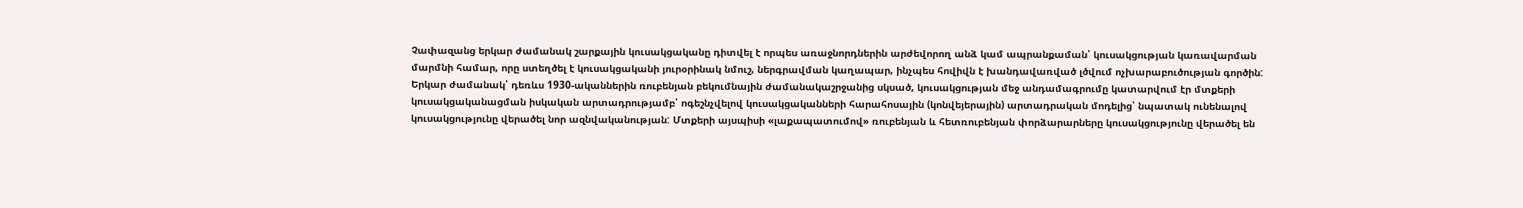Չափազանց երկար ժամանակ շարքային կուսակցականը դիտվել է որպես առաջնորդներին արժեվորող անձ կամ ապրանքաման՝ կուսակցության կառավարման մարմնի համար, որը ստեղծել է կուսակցականի յուրօրինակ նմուշ, ներգրավման կաղապար, ինչպես հովիվն է խանդավառված լծվում ոչխարաբուծության գործին: Երկար ժամանակ՝ դեռևս 1930-ականներին ռուբենյան բեկումնային ժամանակաշրջանից սկսած, կուսակցության մեջ անդամագրումը կատարվում էր մտքերի կուսակցականացման իսկական արտադրությամբ՝ ոգեշնչվելով կուսակցականների հարահոսային (կոնվեյերային) արտադրական մոդելից՝ նպատակ ունենալով կուսակցությունը վերածել նոր ազնվականության: Մտքերի այսպիսի «լաքապատումով» ռուբենյան և հետռուբենյան փորձարարները կուսակցությունը վերածել են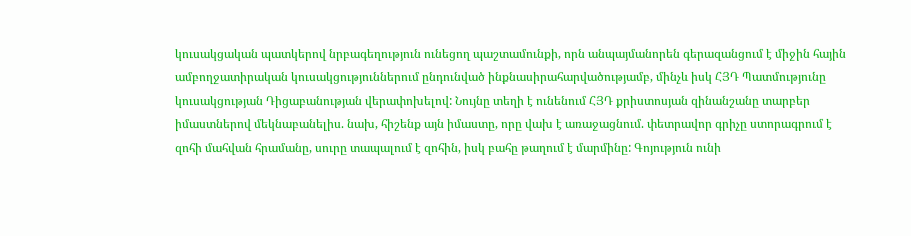կուսակցական պատկերով նրբագեղություն ունեցող պաշտամունքի, որն անպայմանորեն գերազանցում է միջին հային ամբողջատիրական կուսակցություններում ընդունված ինքնասիրահարվածությամբ, մինչև իսկ ՀՅԴ Պատմությունը կուսակցության Դիցաբանության վերափոխելով: Նույնը տեղի է ունենում ՀՅԴ քրիստոսյան զինանշանը տարբեր իմաստներով մեկնաբանելիս. նախ, հիշենք այն իմաստը, որը վախ է առաջացնում. փետրավոր գրիչը ստորագրում է զոհի մահվան հրամանը, սուրը տապալում է զոհին, իսկ բահը թաղում է մարմինը: Գոյություն ունի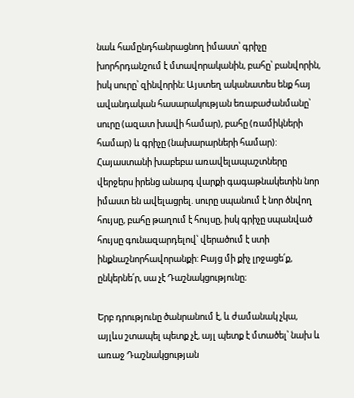նաև համընդհանրացնող իմաստ՝ գրիչը խորհրդանշում է մտավորականին, բահը՝ բանվորին, իսկ սուրը՝ զինվորին։ Այստեղ ականատես ենք հայ ավանդական հասարակության եռաբաժանմանը՝ սուրը (ազատ խավի համար), բահը (ռամիկների համար) և գրիչը (նախարարների համար): Հայաստանի խաբեբա առավելապաշտները վերջերս իրենց անարգ վարքի գագաթնակետին նոր իմաստ են ավելացրել. սուրը սպանում է նոր ծնվող հույսը, բահը թաղում է հույսը, իսկ գրիչը սպանված հույսը գունազարդելով՝ վերածում է ստի ինքնաշնորհավորանքի: Բայց մի քիչ լրջացե՛ք, ընկերնե՛ր, սա չէ Դաշնակցությունը։

Երբ դրությունը ծանրանում է, և ժամանակ չկա, այլևս շտապել պետք չէ, այլ պետք է մտածել՝ նախ և առաջ Դաշնակցության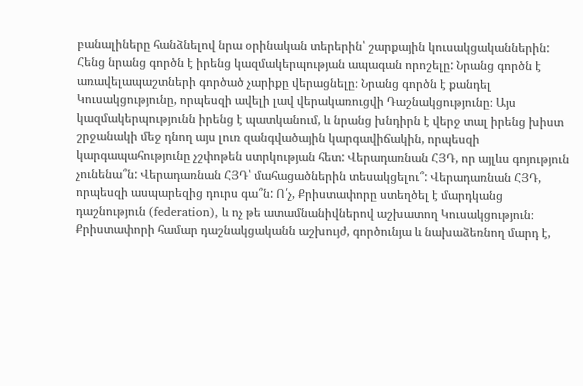բանալիները հանձնելով նրա օրինական տերերին՝ շարքային կուսակցականներին: Հենց նրանց գործն է իրենց կազմակերպության ապագան որոշելը: Նրանց գործն է առավելապաշտների գործած չարիքը վերացնելը։ Նրանց գործն է քանդել Կուսակցությունը, որպեսզի ավելի լավ վերակառուցվի Դաշնակցությունը։ Այս կազմակերպությունն իրենց է պատկանում, և նրանց խնդիրն է վերջ տալ իրենց խիստ շրջանակի մեջ դնող այս լուռ զանգվածային կարգավիճակին, որպեսզի կարգապահությունը չշփոթեն ստրկության հետ: Վերադառնան ՀՅԴ, որ այլևս գոյություն չունենա՞ն: Վերադառնան ՀՅԴ՝ մահացածներին տեսակցելու՞: Վերադառնան ՀՅԴ, որպեսզի ասպարեզից դուրս գա՞ն: Ո՛չ, Քրիստափորը ստեղծել է մարդկանց դաշնություն (federation), և ոչ թե ատամնանիվներով աշխատող Կուսակցություն։ Քրիստափորի համար դաշնակցականն աշխույժ, գործունյա և նախաձեռնող մարդ է,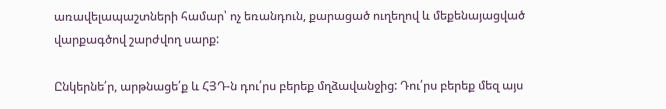առավելապաշտների համար՝ ոչ եռանդուն, քարացած ուղեղով և մեքենայացված վարքագծով շարժվող սարք:

Ընկերնե՛ր, արթնացե՛ք և ՀՅԴ‑ն դու՛րս բերեք մղձավանջից: Դու՛րս բերեք մեզ այս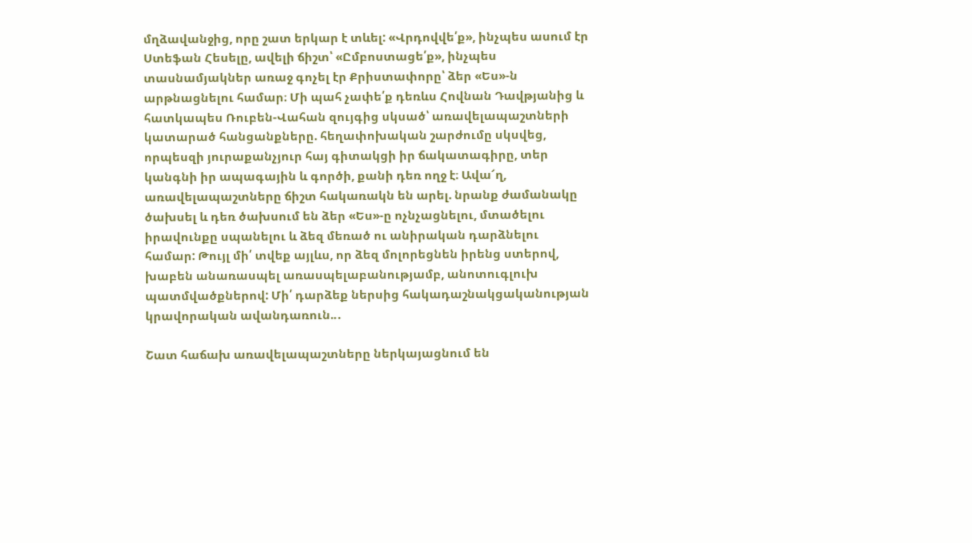մղձավանջից, որը շատ երկար է տևել: «Վրդովվե՛ք», ինչպես ասում էր Ստեֆան Հեսելը, ավելի ճիշտ՝ «Ըմբոստացե՛ք», ինչպես տասնամյակներ առաջ գոչել էր Քրիստափորը՝ ձեր «Ես»-ն արթնացնելու համար։ Մի պահ չափե՛ք դեռևս Հովնան Դավթյանից և հատկապես Ռուբեն-Վահան զույգից սկսած՝ առավելապաշտների կատարած հանցանքները. հեղափոխական շարժումը սկսվեց, որպեսզի յուրաքանչյուր հայ գիտակցի իր ճակատագիրը, տեր կանգնի իր ապագային և գործի, քանի դեռ ողջ է։ Ավա՜ղ, առավելապաշտները ճիշտ հակառակն են արել. նրանք ժամանակը ծախսել և դեռ ծախսում են ձեր «Ես»-ը ոչնչացնելու, մտածելու իրավունքը սպանելու և ձեզ մեռած ու անիրական դարձնելու համար: Թույլ մի՛ տվեք այլևս, որ ձեզ մոլորեցնեն իրենց ստերով, խաբեն անառասպել առասպելաբանությամբ, անոտուգլուխ պատմվածքներով: Մի՛ դարձեք ներսից հակադաշնակցականության կրավորական ավանդառուն..․

Շատ հաճախ առավելապաշտները ներկայացնում են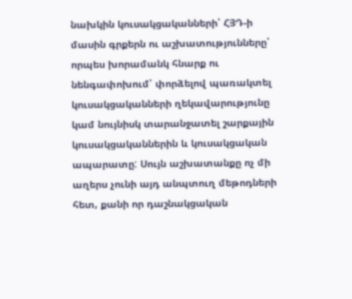նախկին կուսակցականների՝ ՀՅԴ‑ի մասին գրքերն ու աշխատությունները՝ որպես խորամանկ հնարք ու նենգափոխում՝ փորձելով պառակտել կուսակցականների ղեկավարությունը կամ նույնիսկ տարանջատել շարքային կուսակցականներին և կուսակցական ապարատը: Սույն աշխատանքը ոչ մի աղերս չունի այդ անպտուղ մեթոդների հետ, քանի որ դաշնակցական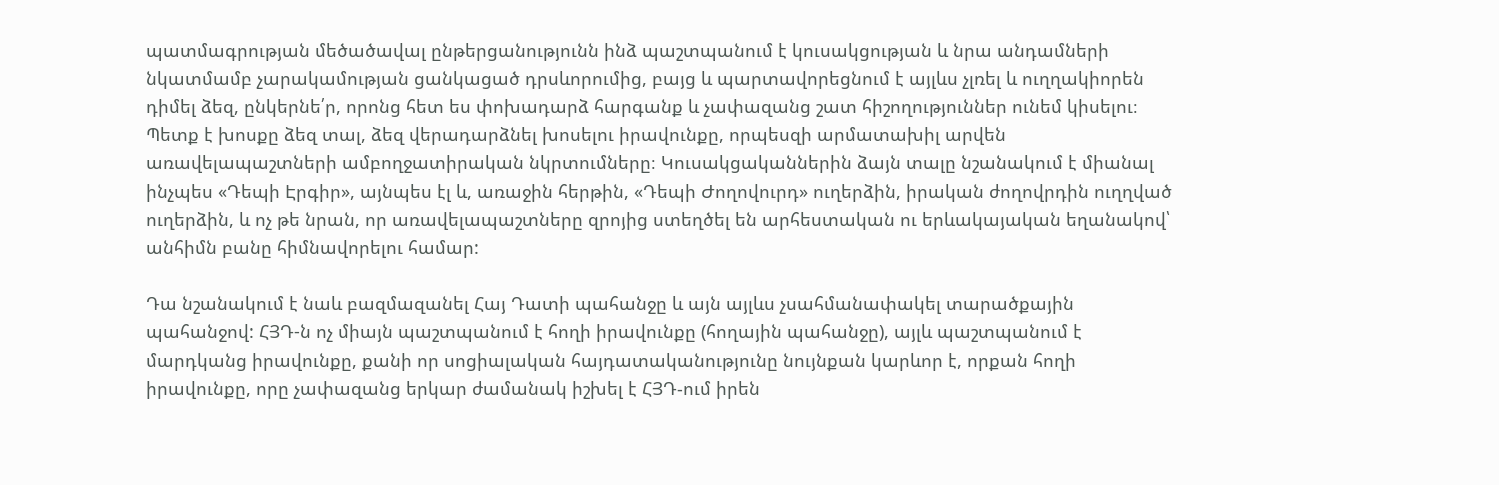պատմագրության մեծածավալ ընթերցանությունն ինձ պաշտպանում է կուսակցության և նրա անդամների նկատմամբ չարակամության ցանկացած դրսևորումից, բայց և պարտավորեցնում է այլևս չլռել և ուղղակիորեն դիմել ձեզ, ընկերնե՛ր, որոնց հետ ես փոխադարձ հարգանք և չափազանց շատ հիշողություններ ունեմ կիսելու։ Պետք է խոսքը ձեզ տալ, ձեզ վերադարձնել խոսելու իրավունքը, որպեսզի արմատախիլ արվեն առավելապաշտների ամբողջատիրական նկրտումները։ Կուսակցականներին ձայն տալը նշանակում է միանալ ինչպես «Դեպի Էրգիր», այնպես էլ և, առաջին հերթին, «Դեպի Ժողովուրդ» ուղերձին, իրական ժողովրդին ուղղված ուղերձին, և ոչ թե նրան, որ առավելապաշտները զրոյից ստեղծել են արհեստական ու երևակայական եղանակով՝ անհիմն բանը հիմնավորելու համար:

Դա նշանակում է նաև բազմազանել Հայ Դատի պահանջը և այն այլևս չսահմանափակել տարածքային պահանջով: ՀՅԴ‑ն ոչ միայն պաշտպանում է հողի իրավունքը (հողային պահանջը), այլև պաշտպանում է մարդկանց իրավունքը, քանի որ սոցիալական հայդատականությունը նույնքան կարևոր է, որքան հողի իրավունքը, որը չափազանց երկար ժամանակ իշխել է ՀՅԴ-ում իրեն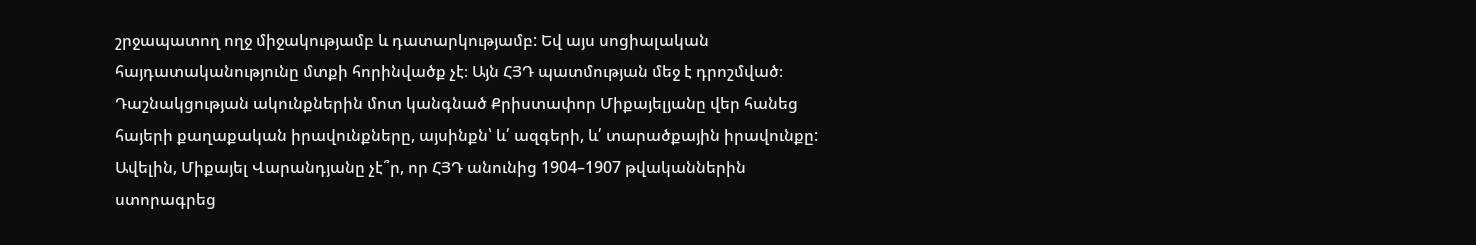շրջապատող ողջ միջակությամբ և դատարկությամբ: Եվ այս սոցիալական հայդատականությունը մտքի հորինվածք չէ։ Այն ՀՅԴ պատմության մեջ է դրոշմված։ Դաշնակցության ակունքներին մոտ կանգնած Քրիստափոր Միքայելյանը վեր հանեց հայերի քաղաքական իրավունքները, այսինքն՝ և՛ ազգերի, և՛ տարածքային իրավունքը: Ավելին, Միքայել Վարանդյանը չէ՞ր, որ ՀՅԴ անունից 1904–1907 թվականներին ստորագրեց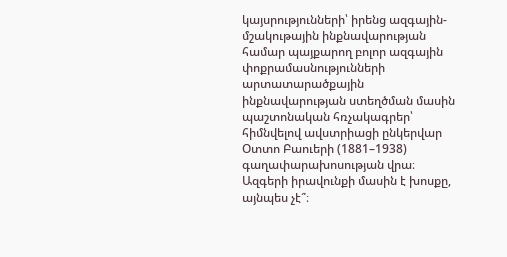կայսրությունների՝ իրենց ազգային-մշակութային ինքնավարության համար պայքարող բոլոր ազգային փոքրամասնությունների արտատարածքային ինքնավարության ստեղծման մասին պաշտոնական հռչակագրեր՝ հիմնվելով ավստրիացի ընկերվար Օտտո Բաուերի (1881–1938) գաղափարախոսության վրա։ Ազգերի իրավունքի մասին է խոսքը, այնպես չէ՞։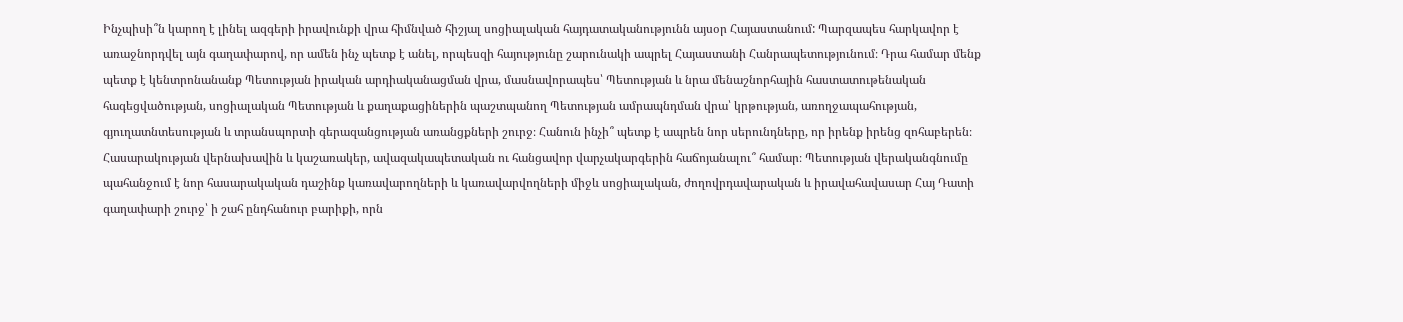Ինչպիսի՞ն կարող է լինել ազգերի իրավունքի վրա հիմնված հիշյալ սոցիալական հայդատականությունն այսօր Հայաստանում: Պարզապես հարկավոր է առաջնորդվել այն գաղափարով, որ ամեն ինչ պետք է անել, որպեսզի հայությունը շարունակի ապրել Հայաստանի Հանրապետությունում։ Դրա համար մենք պետք է կենտրոնանանք Պետության իրական արդիականացման վրա, մասնավորապես՝ Պետության և նրա մենաշնորհային հաստատութենական հագեցվածության, սոցիալական Պետության և քաղաքացիներին պաշտպանող Պետության ամրապնդման վրա՝ կրթության, առողջապահության, գյուղատնտեսության և տրանսպորտի գերազանցության առանցքների շուրջ։ Հանուն ինչի՞ պետք է ապրեն նոր սերունդները, որ իրենք իրենց զոհաբերեն։ Հասարակության վերնախավին և կաշառակեր, ավազակապետական ու հանցավոր վարչակարգերին հաճոյանալու՞ համար։ Պետության վերականգնումը պահանջում է նոր հասարակական դաշինք կառավարողների և կառավարվողների միջև սոցիալական, ժողովրդավարական և իրավահավասար Հայ Դատի գաղափարի շուրջ՝ ի շահ ընդհանուր բարիքի, որն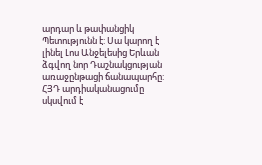արդար և թափանցիկ Պետությունն է: Սա կարող է լինել Լոս Անջելեսից Երևան ձգվող նոր Դաշնակցության առաջընթացի ճանապարհը: ՀՅԴ արդիականացումը սկսվում է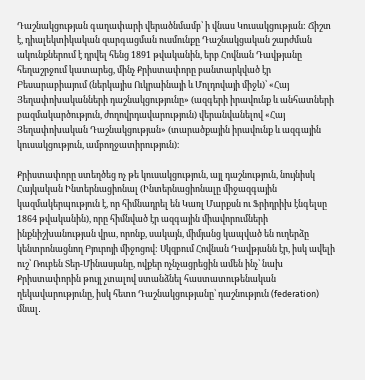Դաշնակցության գաղափարի վերածնմամբ՝ ի վնաս Կուսակցության: Ճիշտ է, դիալեկտիկական զարգացման ուսմունքը Դաշնակցական շարժման ակունքներում է դրվել հենց 1891 թվականին, երբ Հովնան Դավթյանը հեղաշրջում կատարեց, մինչ Քրիստափորը բանտարկված էր Բեսարաբիայում (ներկայիս Ուկրաինայի և Մոլդովայի միջև)՝ «Հայ Յեղափոխականների դաշնակցությունը» (ազգերի իրավունք և անհատների բազմակարծություն, ժողովրդավարություն) վերանվանելով «Հայ Յեղափոխական Դաշնակցության» (տարածքային իրավունք և ազգային կուսակցություն, ամբողջատիրություն)։

Քրիստափորը ստեղծեց ոչ թե կուսակցություն, այլ դաշնություն, նույնիսկ Հայկական Ինտերնացիոնալ (Ինտերնացիոնալը միջազգային կազմակերպություն է, որ հիմնադրել են Կառլ Մարքսն ու Ֆրիդրիխ էնգելսը 1864 թվականին), որը հիմնված էր ազգային միավորումների ինքնիշխանության վրա, որոնք, սակայն, միմյանց կապված են ուղերձը կենտրոնացնող Բյուրոյի միջոցով: Սկզբում Հովնան Դավթյանն էր, իսկ ավելի ուշ՝ Ռուբեն Տեր-Մինասյանը, ովքեր ոչնչացրեցին ամեն ինչ՝ նախ Քրիստափորին թույլ չտալով ստանձնել հաստատութենական ղեկավարությունը, իսկ հետո Դաշնակցությանը՝ դաշնություն (federation) մնալ․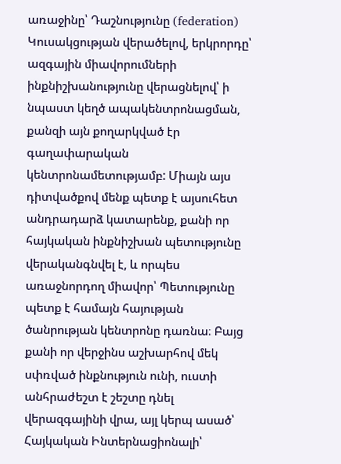առաջինը՝ Դաշնությունը (federation) Կուսակցության վերածելով, երկրորդը՝ ազգային միավորումների ինքնիշխանությունը վերացնելով՝ ի նպաստ կեղծ ապակենտրոնացման, քանզի այն քողարկված էր գաղափարական կենտրոնամետությամբ: Միայն այս դիտվածքով մենք պետք է այսուհետ անդրադարձ կատարենք, քանի որ հայկական ինքնիշխան պետությունը վերականգնվել է, և որպես առաջնորդող միավոր՝ Պետությունը պետք է համայն հայության ծանրության կենտրոնը դառնա։ Բայց քանի որ վերջինս աշխարհով մեկ սփռված ինքնություն ունի, ուստի անհրաժեշտ է շեշտը դնել վերազգայինի վրա, այլ կերպ ասած՝ Հայկական Ինտերնացիոնալի՝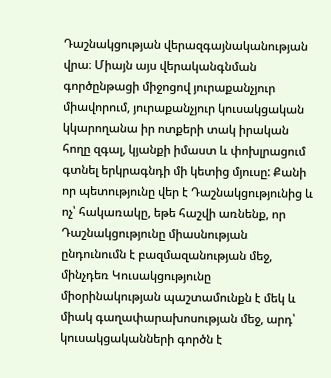Դաշնակցության վերազգայնականության վրա։ Միայն այս վերականգնման գործընթացի միջոցով յուրաքանչյուր միավորում, յուրաքանչյուր կուսակցական կկարողանա իր ոտքերի տակ իրական հողը զգալ, կյանքի իմաստ և փոխլրացում գտնել երկրագնդի մի կետից մյուսը: Քանի որ պետությունը վեր է Դաշնակցությունից և ոչ՝ հակառակը, եթե հաշվի առնենք, որ Դաշնակցությունը միասնության ընդունումն է բազմազանության մեջ, մինչդեռ Կուսակցությունը միօրինակության պաշտամունքն է մեկ և միակ գաղափարախոսության մեջ, արդ՝ կուսակցականների գործն է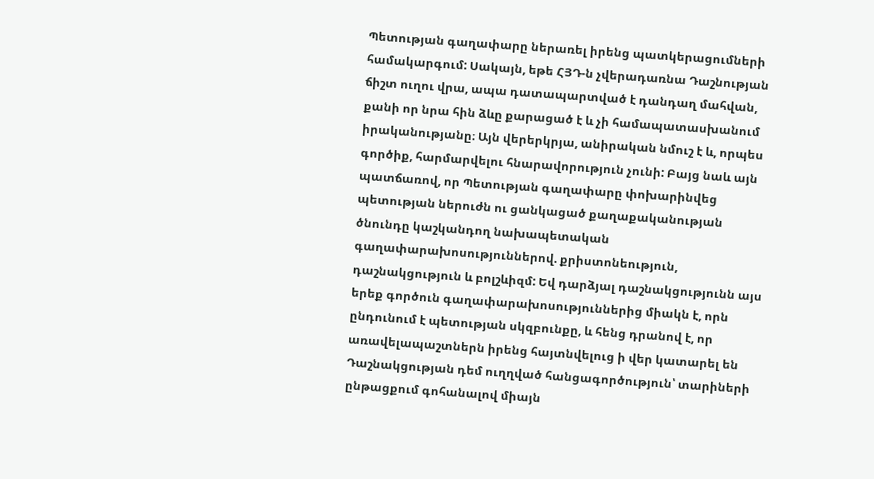Պետության գաղափարը ներառել իրենց պատկերացումների համակարգում: Սակայն, եթե ՀՅԴ‑ն չվերադառնա Դաշնության ճիշտ ուղու վրա, ապա դատապարտված է դանդաղ մահվան, քանի որ նրա հին ձևը քարացած է և չի համապատասխանում իրականությանը։ Այն վերերկրյա, անիրական նմուշ է և, որպես գործիք, հարմարվելու հնարավորություն չունի: Բայց նաև այն պատճառով, որ Պետության գաղափարը փոխարինվեց պետության ներուժն ու ցանկացած քաղաքականության ծնունդը կաշկանդող նախապետական գաղափարախոսություններով. քրիստոնեություն, դաշնակցություն և բոլշևիզմ: Եվ դարձյալ դաշնակցությունն այս երեք գործուն գաղափարախոսություններից միակն է, որն ընդունում է պետության սկզբունքը, և հենց դրանով է, որ առավելապաշտներն իրենց հայտնվելուց ի վեր կատարել են Դաշնակցության դեմ ուղղված հանցագործություն՝ տարիների ընթացքում գոհանալով միայն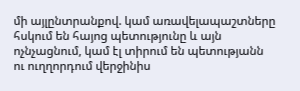մի այլընտրանքով. կամ առավելապաշտները հսկում են հայոց պետությունը և այն ոչնչացնում, կամ էլ տիրում են պետությանն ու ուղղորդում վերջինիս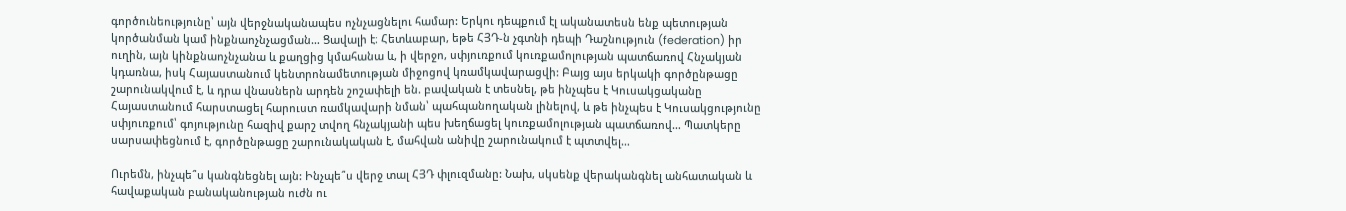գործունեությունը՝ այն վերջնականապես ոչնչացնելու համար: Երկու դեպքում էլ ականատեսն ենք պետության կործանման կամ ինքնաոչնչացման… Ցավալի է։ Հետևաբար, եթե ՀՅԴ‑ն չգտնի դեպի Դաշնություն (federation) իր ուղին, այն կինքնաոչնչանա և քաղցից կմահանա և, ի վերջո, սփյուռքում կուռքամոլության պատճառով Հնչակյան կդառնա, իսկ Հայաստանում կենտրոնամետության միջոցով կռամկավարացվի: Բայց այս երկակի գործընթացը շարունակվում է, և դրա վնասներն արդեն շոշափելի են. բավական է տեսնել, թե ինչպես է Կուսակցականը Հայաստանում հարստացել հարուստ ռամկավարի նման՝ պահպանողական լինելով, և թե ինչպես է Կուսակցությունը սփյուռքում՝ գոյությունը հազիվ քարշ տվող հնչակյանի պես խեղճացել կուռքամոլության պատճառով… Պատկերը սարսափեցնում է, գործընթացը շարունակական է, մահվան անիվը շարունակում է պտտվել…

Ուրեմն, ինչպե՞ս կանգնեցնել այն: Ինչպե՞ս վերջ տալ ՀՅԴ փլուզմանը: Նախ, սկսենք վերականգնել անհատական և հավաքական բանականության ուժն ու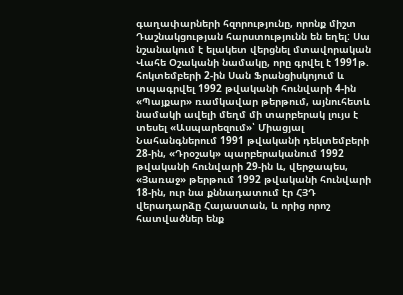գաղափարների հզորությունը, որոնք միշտ Դաշնակցության հարստությունն են եղել: Սա նշանակում է ելակետ վերցնել մտավորական Վահե Օշականի նամակը, որը գրվել է 1991թ. հոկտեմբերի 2‑ին Սան Ֆրանցիսկոյում և տպագրվել 1992 թվականի հունվարի 4‑ին «Պայքար» ռամկավար թերթում, այնուհետև նամակի ավելի մեղմ մի տարբերակ լույս է տեսել «Ասպարեզում»՝ Միացյալ Նահանգներում 1991 թվականի դեկտեմբերի 28-ին, «Դրօշակ» պարբերականում 1992 թվականի հունվարի 29-ին և, վերջապես, «Յառաջ» թերթում 1992 թվականի հունվարի 18-ին, ուր նա քննադատում էր ՀՅԴ վերադարձը Հայաստան, և որից որոշ հատվածներ ենք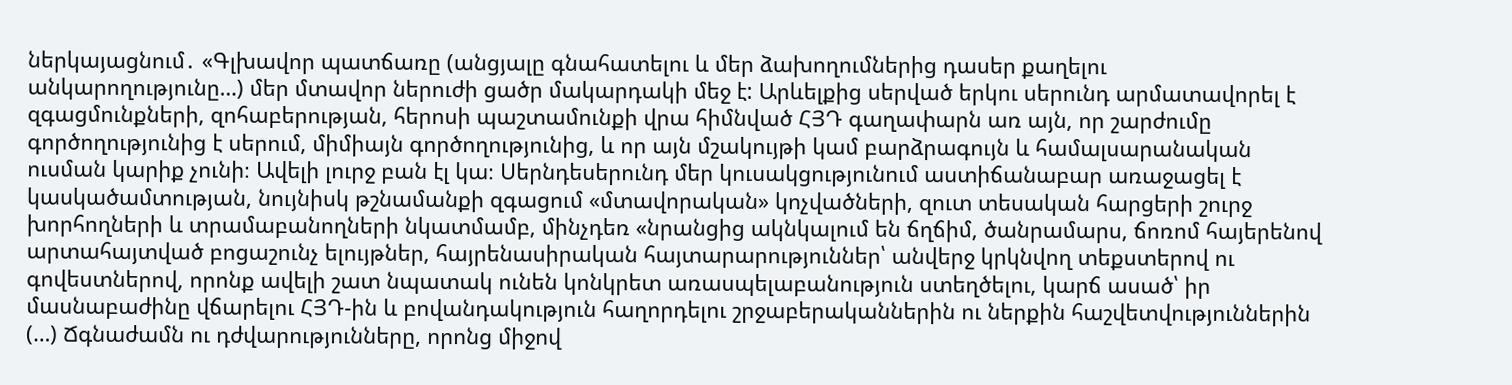ներկայացնում․ «Գլխավոր պատճառը (անցյալը գնահատելու և մեր ձախողումներից դասեր քաղելու անկարողությունը…) մեր մտավոր ներուժի ցածր մակարդակի մեջ է: Արևելքից սերված երկու սերունդ արմատավորել է զգացմունքների, զոհաբերության, հերոսի պաշտամունքի վրա հիմնված ՀՅԴ գաղափարն առ այն, որ շարժումը գործողությունից է սերում, միմիայն գործողությունից, և որ այն մշակույթի կամ բարձրագույն և համալսարանական ուսման կարիք չունի։ Ավելի լուրջ բան էլ կա։ Սերնդեսերունդ մեր կուսակցությունում աստիճանաբար առաջացել է կասկածամտության, նույնիսկ թշնամանքի զգացում «մտավորական» կոչվածների, զուտ տեսական հարցերի շուրջ խորհողների և տրամաբանողների նկատմամբ, մինչդեռ «նրանցից ակնկալում են ճղճիմ, ծանրամարս, ճոռոմ հայերենով արտահայտված բոցաշունչ ելույթներ, հայրենասիրական հայտարարություններ՝ անվերջ կրկնվող տեքստերով ու գովեստներով, որոնք ավելի շատ նպատակ ունեն կոնկրետ առասպելաբանություն ստեղծելու, կարճ ասած՝ իր մասնաբաժինը վճարելու ՀՅԴ-ին և բովանդակություն հաղորդելու շրջաբերականներին ու ներքին հաշվետվություններին (…) Ճգնաժամն ու դժվարությունները, որոնց միջով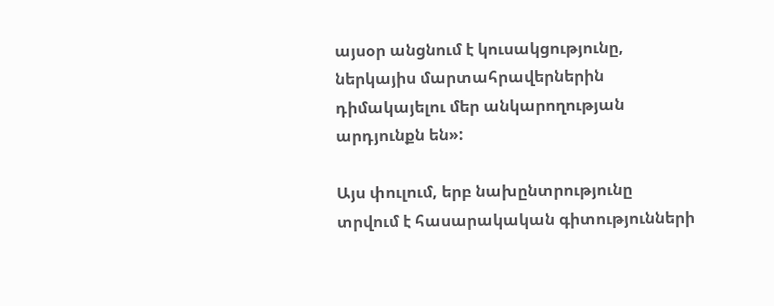այսօր անցնում է կուսակցությունը, ներկայիս մարտահրավերներին դիմակայելու մեր անկարողության արդյունքն են»:

Այս փուլում, երբ նախընտրությունը տրվում է հասարակական գիտությունների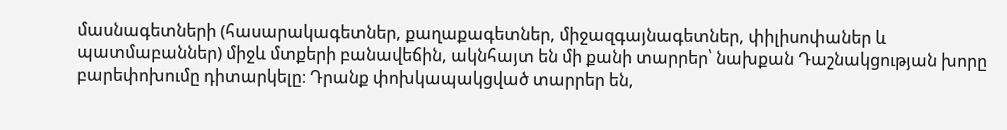մասնագետների (հասարակագետներ, քաղաքագետներ, միջազգայնագետներ, փիլիսոփաներ և պատմաբաններ) միջև մտքերի բանավեճին, ակնհայտ են մի քանի տարրեր՝ նախքան Դաշնակցության խորը բարեփոխումը դիտարկելը։ Դրանք փոխկապակցված տարրեր են,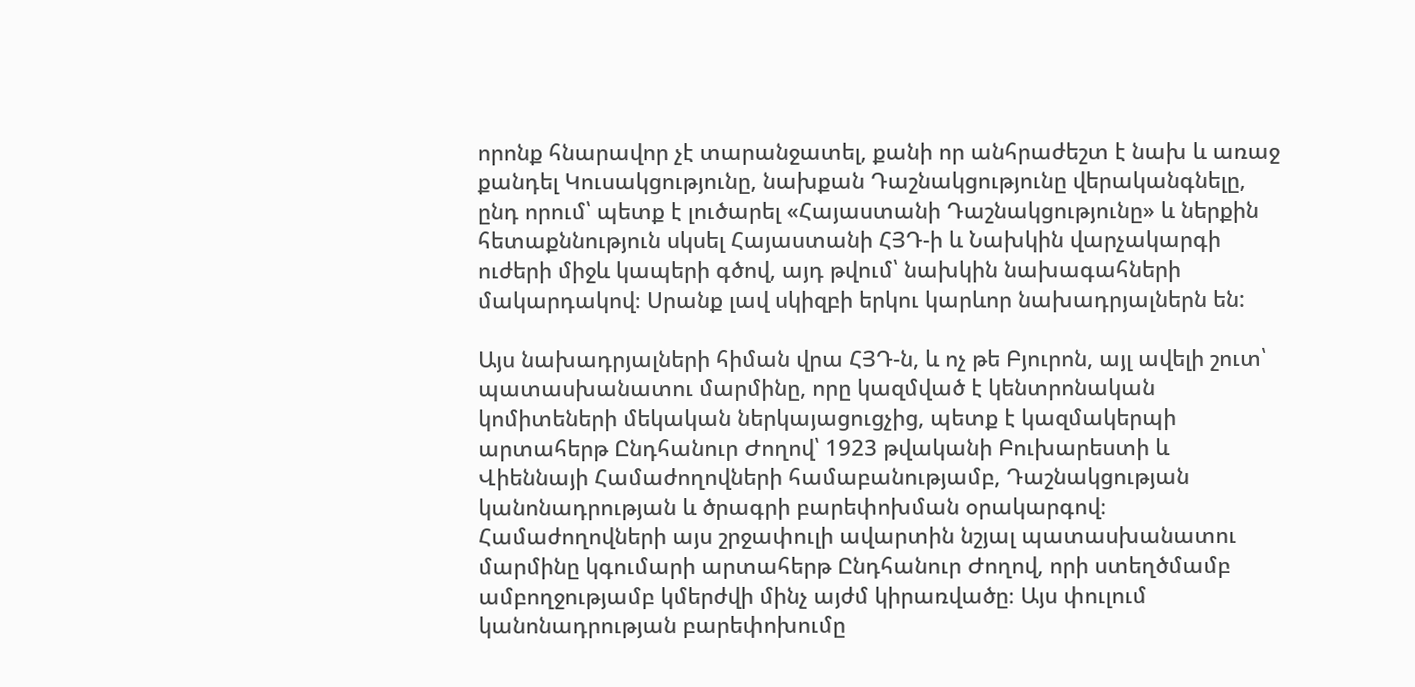որոնք հնարավոր չէ տարանջատել, քանի որ անհրաժեշտ է նախ և առաջ քանդել Կուսակցությունը, նախքան Դաշնակցությունը վերականգնելը, ընդ որում՝ պետք է լուծարել «Հայաստանի Դաշնակցությունը» և ներքին հետաքննություն սկսել Հայաստանի ՀՅԴ‑ի և Նախկին վարչակարգի ուժերի միջև կապերի գծով, այդ թվում՝ նախկին նախագահների մակարդակով։ Սրանք լավ սկիզբի երկու կարևոր նախադրյալներն են:

Այս նախադրյալների հիման վրա ՀՅԴ‑ն, և ոչ թե Բյուրոն, այլ ավելի շուտ՝ պատասխանատու մարմինը, որը կազմված է կենտրոնական կոմիտեների մեկական ներկայացուցչից, պետք է կազմակերպի արտահերթ Ընդհանուր Ժողով՝ 1923 թվականի Բուխարեստի և Վիեննայի Համաժողովների համաբանությամբ, Դաշնակցության կանոնադրության և ծրագրի բարեփոխման օրակարգով։ Համաժողովների այս շրջափուլի ավարտին նշյալ պատասխանատու մարմինը կգումարի արտահերթ Ընդհանուր Ժողով, որի ստեղծմամբ ամբողջությամբ կմերժվի մինչ այժմ կիրառվածը։ Այս փուլում կանոնադրության բարեփոխումը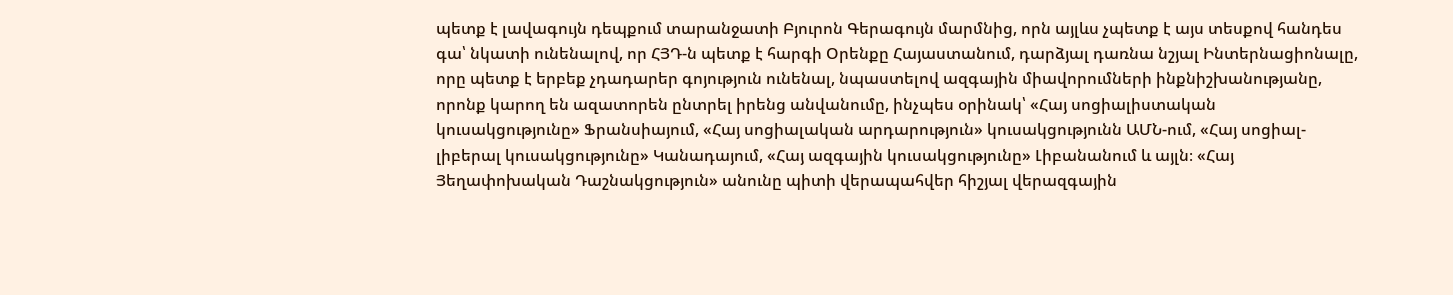պետք է լավագույն դեպքում տարանջատի Բյուրոն Գերագույն մարմնից, որն այլևս չպետք է այս տեսքով հանդես գա՝ նկատի ունենալով, որ ՀՅԴ‑ն պետք է հարգի Օրենքը Հայաստանում, դարձյալ դառնա նշյալ Ինտերնացիոնալը, որը պետք է երբեք չդադարեր գոյություն ունենալ, նպաստելով ազգային միավորումների ինքնիշխանությանը, որոնք կարող են ազատորեն ընտրել իրենց անվանումը, ինչպես օրինակ՝ «Հայ սոցիալիստական կուսակցությունը» Ֆրանսիայում, «Հայ սոցիալական արդարություն» կուսակցությունն ԱՄՆ-ում, «Հայ սոցիալ-լիբերալ կուսակցությունը» Կանադայում, «Հայ ազգային կուսակցությունը» Լիբանանում և այլն։ «Հայ Յեղափոխական Դաշնակցություն» անունը պիտի վերապահվեր հիշյալ վերազգային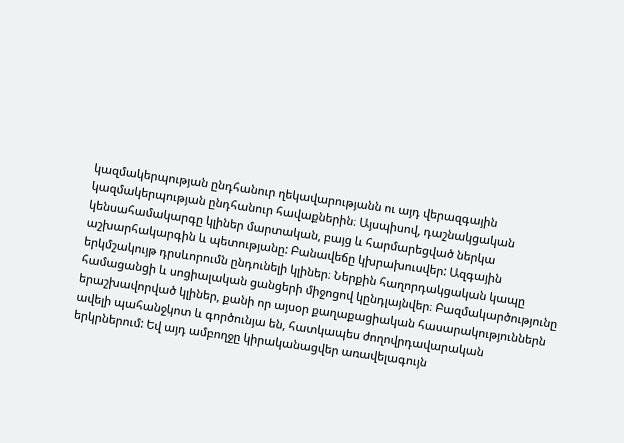կազմակերպության ընդհանուր ղեկավարությանն ու այդ վերազգային կազմակերպության ընդհանուր հավաքներին։ Այսպիսով, դաշնակցական կենսահամակարգը կլիներ մարտական, բայց և հարմարեցված ներկա աշխարհակարգին և պետությանը: Բանավեճը կխրախուսվեր: Ազգային երկմշակույթ դրսևորումն ընդունելի կլիներ։ Ներքին հաղորդակցական կապը համացանցի և սոցիալական ցանցերի միջոցով կընդլայնվեր։ Բազմակարծությունը երաշխավորված կլիներ, քանի որ այսօր քաղաքացիական հասարակություններն ավելի պահանջկոտ և գործունյա են, հատկապես ժողովրդավարական երկրներում: Եվ այդ ամբողջը կիրականացվեր առավելագույն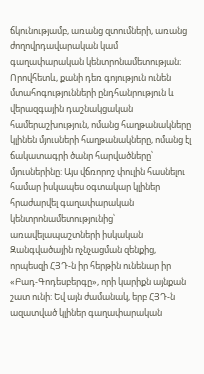ճկունությամբ, առանց զտումների, առանց ժողովրդավարական կամ գաղափարական կենտրոնամետության։ Որովհետև, քանի դեռ գոյություն ունեն մտահոգությունների ընդհանրություն և վերազգային դաշնակցական համերաշխություն, ոմանց հաղթանակները կլինեն մյուսների հաղթանակները, ոմանց էլ ճակատագրի ծանր հարվածները՝ մյուսներինը: Այս վճռորոշ փուլին հասնելու համար իսկապես օգտակար կլիներ հրաժարվել գաղափարական կենտրոնամետությունից՝ առավելապաշտների իսկական Զանգվածային ոչնչացման զենքից, որպեսզի ՀՅԴ‑ն իր հերթին ունենար իր «Բադ-Գոդեսբերգը», որի կարիքն այնքան շատ ունի: Եվ այն ժամանակ, երբ ՀՅԴ‑ն ազատված կլիներ գաղափարական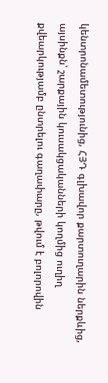կենտրոնամետությունից, ՀՅԴ գլխավոր քարտուղարին ներքևից, այսինքն՝ շարքային կուսակցականների կողմից ուղիղ քվեարկությամբ ընտրելու գաղափարը, թվում է բոլորովին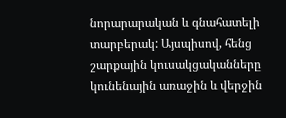նորարարական և գնահատելի տարբերակ: Այսպիսով, հենց շարքային կուսակցականները կունենային առաջին և վերջին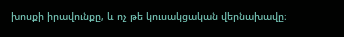խոսքի իրավունքը, և ոչ թե կուսակցական վերնախավը։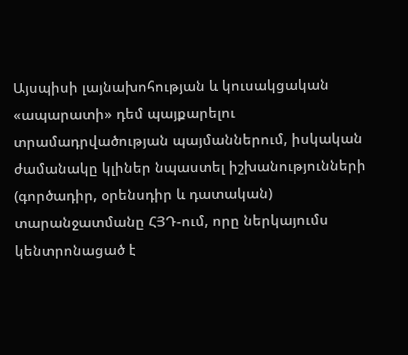Այսպիսի լայնախոհության և կուսակցական «ապարատի» դեմ պայքարելու տրամադրվածության պայմաններում, իսկական ժամանակը կլիներ նպաստել իշխանությունների (գործադիր, օրենսդիր և դատական) տարանջատմանը ՀՅԴ-ում, որը ներկայումս կենտրոնացած է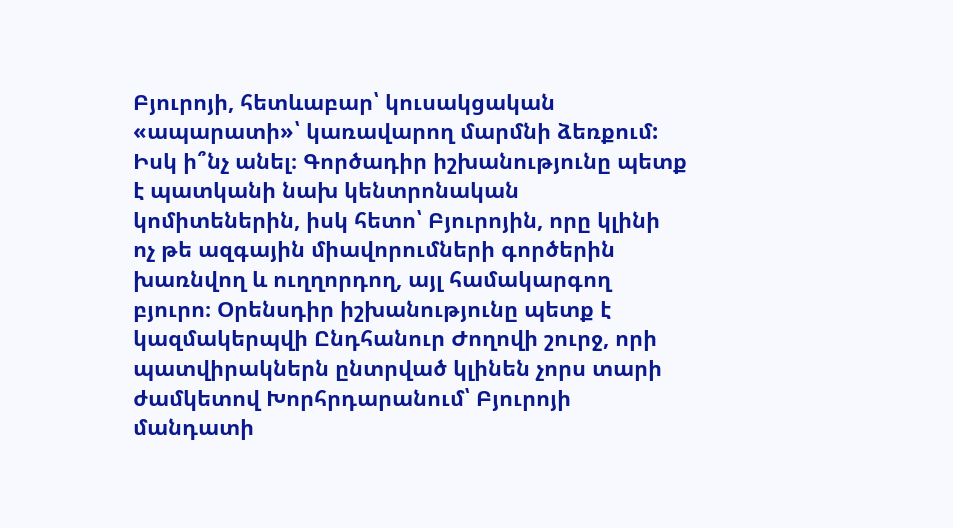Բյուրոյի, հետևաբար՝ կուսակցական «ապարատի»՝ կառավարող մարմնի ձեռքում: Իսկ ի՞նչ անել։ Գործադիր իշխանությունը պետք է պատկանի նախ կենտրոնական կոմիտեներին, իսկ հետո՝ Բյուրոյին, որը կլինի ոչ թե ազգային միավորումների գործերին խառնվող և ուղղորդող, այլ համակարգող բյուրո։ Օրենսդիր իշխանությունը պետք է կազմակերպվի Ընդհանուր Ժողովի շուրջ, որի պատվիրակներն ընտրված կլինեն չորս տարի ժամկետով Խորհրդարանում՝ Բյուրոյի մանդատի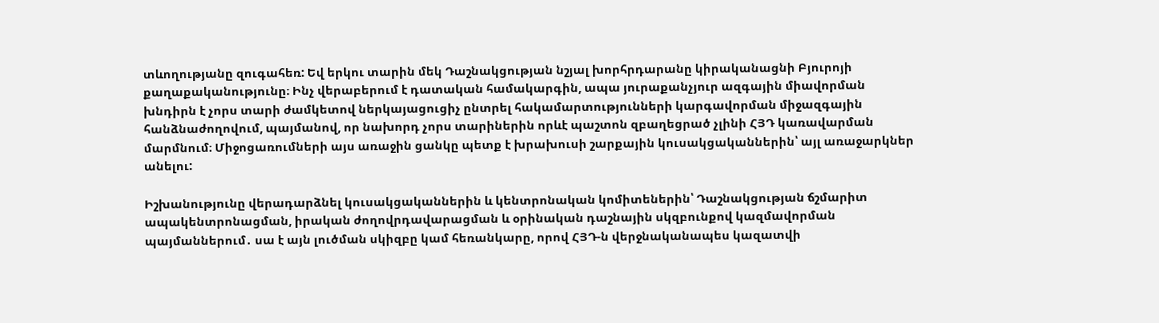տևողությանը զուգահեռ: Եվ երկու տարին մեկ Դաշնակցության նշյալ խորհրդարանը կիրականացնի Բյուրոյի քաղաքականությունը։ Ինչ վերաբերում է դատական համակարգին, ապա յուրաքանչյուր ազգային միավորման խնդիրն է չորս տարի ժամկետով ներկայացուցիչ ընտրել հակամարտությունների կարգավորման միջազգային հանձնաժողովում, պայմանով, որ նախորդ չորս տարիներին որևէ պաշտոն զբաղեցրած չլինի ՀՅԴ կառավարման մարմնում։ Միջոցառումների այս առաջին ցանկը պետք է խրախուսի շարքային կուսակցականներին՝ այլ առաջարկներ անելու:

Իշխանությունը վերադարձնել կուսակցականներին և կենտրոնական կոմիտեներին՝ Դաշնակցության ճշմարիտ ապակենտրոնացման, իրական ժողովրդավարացման և օրինական դաշնային սկզբունքով կազմավորման պայմաններում․ սա է այն լուծման սկիզբը կամ հեռանկարը, որով ՀՅԴ‑ն վերջնականապես կազատվի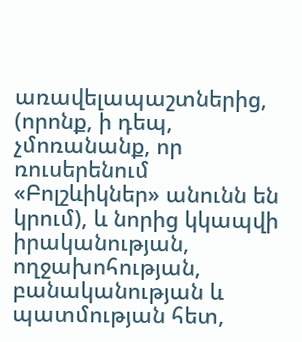առավելապաշտներից, (որոնք, ի դեպ, չմոռանանք, որ ռուսերենում «Բոլշևիկներ» անունն են կրում), և նորից կկապվի իրականության, ողջախոհության, բանականության և պատմության հետ,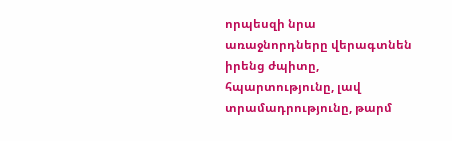որպեսզի նրա առաջնորդները վերագտնեն իրենց ժպիտը, հպարտությունը, լավ տրամադրությունը, թարմ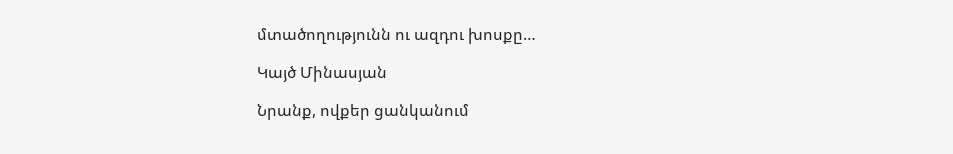մտածողությունն ու ազդու խոսքը…

Կայծ Մինասյան

Նրանք, ովքեր ցանկանում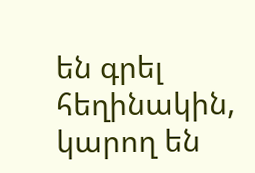են գրել հեղինակին, կարող են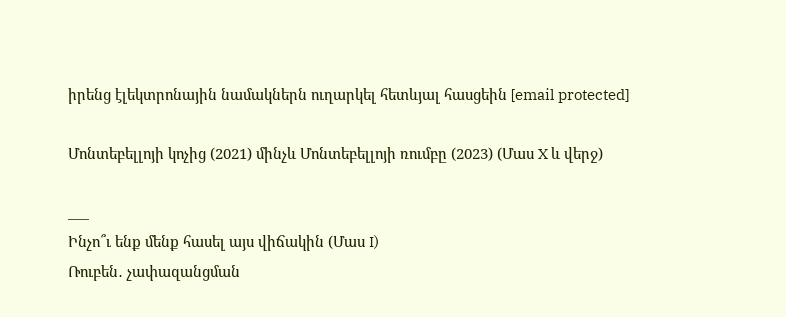իրենց էլեկտրոնային նամակներն ուղարկել հետևյալ հասցեին [email protected]

Մոնտեբելլոյի կոչից (2021) մինչև Մոնտեբելլոյի ռումբը (2023) (Մաս X և վերջ)

___
Ինչո՞ւ ենք մենք հասել այս վիճակին (Մաս I)
Ռուբեն․ չափազանցման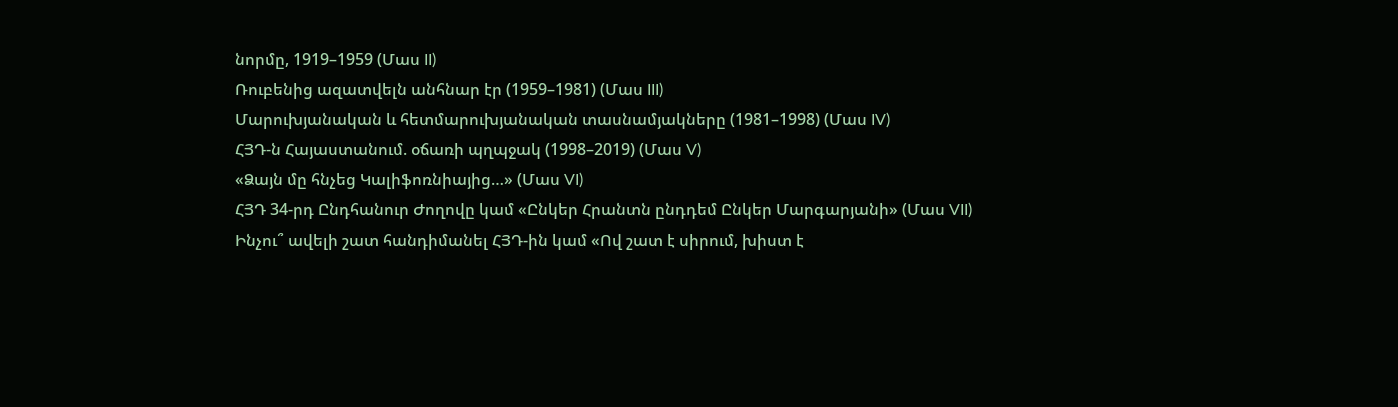նորմը, 1919–1959 (Մաս II)
Ռուբենից ազատվելն անհնար էր (1959–1981) (Մաս III)
Մարուխյանական և հետմարուխյանական տասնամյակները (1981–1998) (Մաս IV)
ՀՅԴ‑ն Հայաստանում. օճառի պղպջակ (1998–2019) (Մաս V)
«Ձայն մը հնչեց Կալիֆոռնիայից…» (Մաս VI)
ՀՅԴ 34-րդ Ընդհանուր Ժողովը կամ «Ընկեր Հրանտն ընդդեմ Ընկեր Մարգարյանի» (Մաս VII)
Ինչու՞ ավելի շատ հանդիմանել ՀՅԴ-ին կամ «Ով շատ է սիրում, խիստ է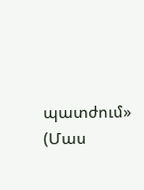պատժում» (Մաս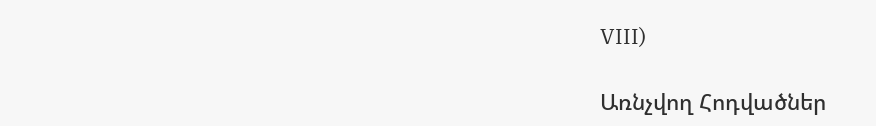VIII)

Առնչվող Հոդվածներ